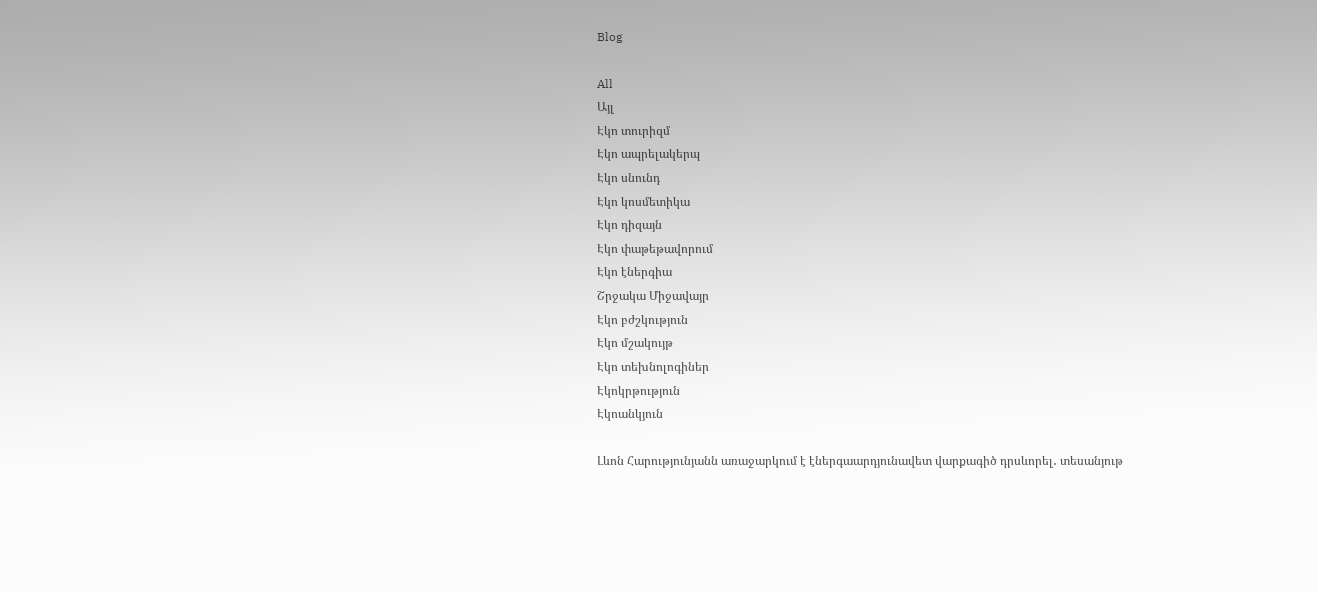Blog

All
Այլ
Էկո տուրիզմ
Էկո ապրելակերպ
Էկո սնունդ
Էկո կոսմետիկա
Էկո դիզայն
Էկո փաթեթավորում
Էկո էներգիա
Շրջակա Միջավայր
Էկո բժշկություն
Էկո մշակույթ
Էկո տեխնոլոգիներ
Էկոկրթություն
Էկոանկյուն

Լևոն Հարությունյանն առաջարկում է էներգաարդյունավետ վարքագիծ դրսևորել․ տեսանյութ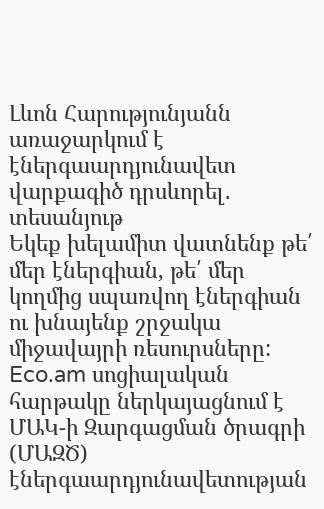Լևոն Հարությունյանն առաջարկում է էներգաարդյունավետ վարքագիծ դրսևորել․ տեսանյութ
Եկեք խելամիտ վատնենք թե՛ մեր էներգիան, թե՛ մեր կողմից սպառվող էներգիան ու խնայենք շրջակա միջավայրի ռեսուրսները: Eco.am սոցիալական հարթակը ներկայացնում է ՄԱԿ-ի Զարգացման ծրագրի (ՄԱԶԾ) էներգաարդյունավետության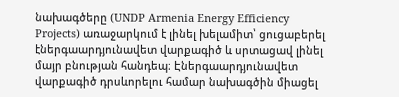նախագծերը (UNDP Armenia Energy Efficiency Projects) առաջարկում է լինել խելամիտ՝ ցուցաբերել էներգաարդյունավետ վարքագիծ և սրտացավ լինել մայր բնության հանդեպ։ Էներգաարդյունավետ վարքագիծ դրսևորելու համար նախագծին միացել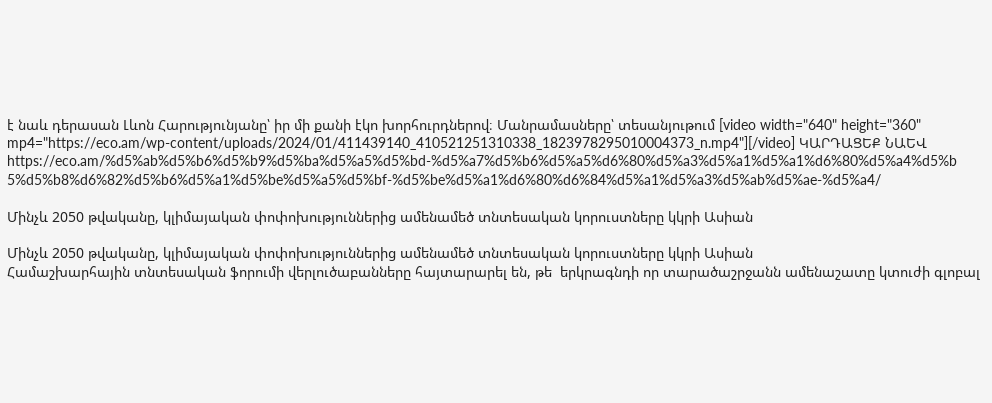է նաև դերասան Լևոն Հարությունյանը՝ իր մի քանի էկո խորհուրդներով։ Մանրամասները՝ տեսանյութում [video width="640" height="360" mp4="https://eco.am/wp-content/uploads/2024/01/411439140_410521251310338_1823978295010004373_n.mp4"][/video] ԿԱՐԴԱՑԵՔ ՆԱԵՎ https://eco.am/%d5%ab%d5%b6%d5%b9%d5%ba%d5%a5%d5%bd-%d5%a7%d5%b6%d5%a5%d6%80%d5%a3%d5%a1%d5%a1%d6%80%d5%a4%d5%b5%d5%b8%d6%82%d5%b6%d5%a1%d5%be%d5%a5%d5%bf-%d5%be%d5%a1%d6%80%d6%84%d5%a1%d5%a3%d5%ab%d5%ae-%d5%a4/

Մինչև 2050 թվականը, կլիմայական փոփոխություններից ամենամեծ տնտեսական կորուստները կկրի Ասիան

Մինչև 2050 թվականը, կլիմայական փոփոխություններից ամենամեծ տնտեսական կորուստները կկրի Ասիան
Համաշխարհային տնտեսական ֆորումի վերլուծաբանները հայտարարել են, թե  երկրագնդի որ տարածաշրջանն ամենաշատը կտուժի գլոբալ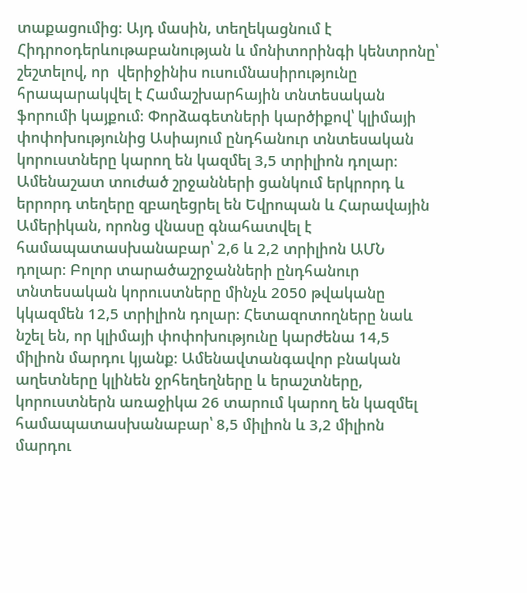տաքացումից։ Այդ մասին, տեղեկացնում է Հիդրոօդերևութաբանության և մոնիտորինգի կենտրոնը՝ շեշտելով, որ  վերիջինիս ուսումնասիրությունը հրապարակվել է Համաշխարհային տնտեսական ֆորումի կայքում։ Փորձագետների կարծիքով՝ կլիմայի փոփոխությունից Ասիայում ընդհանուր տնտեսական կորուստները կարող են կազմել 3,5 տրիլիոն դոլար։ Ամենաշատ տուժած շրջանների ցանկում երկրորդ և երրորդ տեղերը զբաղեցրել են Եվրոպան և Հարավային Ամերիկան, որոնց վնասը գնահատվել է համապատասխանաբար՝ 2,6 և 2,2 տրիլիոն ԱՄՆ դոլար։ Բոլոր տարածաշրջանների ընդհանուր տնտեսական կորուստները մինչև 2050 թվականը կկազմեն 12,5 տրիլիոն դոլար։ Հետազոտողները նաև նշել են, որ կլիմայի փոփոխությունը կարժենա 14,5 միլիոն մարդու կյանք։ Ամենավտանգավոր բնական աղետները կլինեն ջրհեղեղները և երաշտները, կորուստներն առաջիկա 26 տարում կարող են կազմել համապատասխանաբար՝ 8,5 միլիոն և 3,2 միլիոն մարդու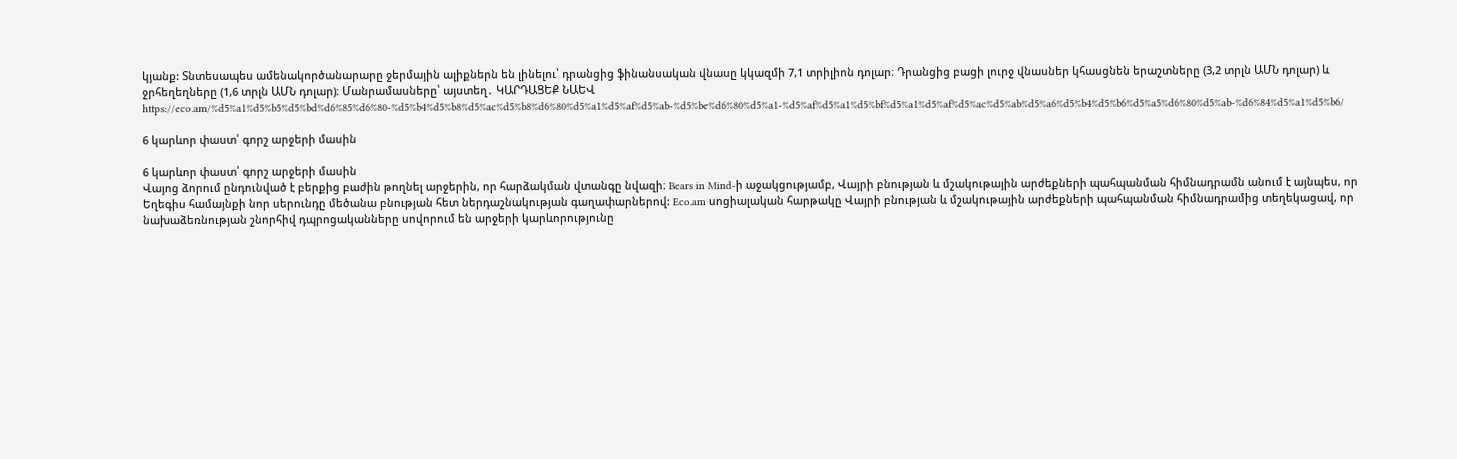կյանք: Տնտեսապես ամենակործանարարը ջերմային ալիքներն են լինելու՝ դրանցից ֆինանսական վնասը կկազմի 7,1 տրիլիոն դոլար։ Դրանցից բացի լուրջ վնասներ կհասցնեն երաշտները (3,2 տրլն ԱՄՆ դոլար) և ջրհեղեղները (1,6 տրլն ԱՄՆ դոլար)։ Մանրամասները՝ այստեղ․ ԿԱՐԴԱՑԵՔ ՆԱԵՎ https://eco.am/%d5%a1%d5%b5%d5%bd%d6%85%d6%80-%d5%b4%d5%b8%d5%ac%d5%b8%d6%80%d5%a1%d5%af%d5%ab-%d5%be%d6%80%d5%a1-%d5%af%d5%a1%d5%bf%d5%a1%d5%af%d5%ac%d5%ab%d5%a6%d5%b4%d5%b6%d5%a5%d6%80%d5%ab-%d6%84%d5%a1%d5%b6/

6 կարևոր փաստ՝ գորշ արջերի մասին

6 կարևոր փաստ՝ գորշ արջերի մասին
Վայոց ձորում ընդունված է բերքից բաժին թողնել արջերին, որ հարձակման վտանգը նվազի։ Bears in Mind-ի աջակցությամբ, Վայրի բնության և մշակութային արժեքների պահպանման հիմնադրամն անում է այնպես, որ Եղեգիս համայնքի նոր սերունդը մեծանա բնության հետ ներդաշնակության գաղափարներով: Eco.am սոցիալական հարթակը Վայրի բնության և մշակութային արժեքների պահպանման հիմնադրամից տեղեկացավ, որ նախաձեռնության շնորհիվ դպրոցականները սովորում են արջերի կարևորությունը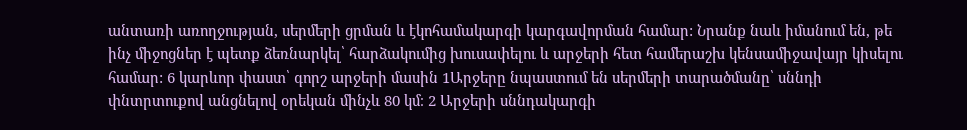անտառի առողջության, սերմերի ցրման և էկոհամակարգի կարգավորման համար: Նրանք նաև իմանում են, թե ինչ միջոցներ է պետք ձեռնարկել՝ հարձակումից խուսափելու և արջերի հետ համերաշխ կենսամիջավայր կիսելու համար: 6 կարևոր փաստ՝ գորշ արջերի մասին 1Արջերը նպաստում են սերմերի տարածմանը՝ սննդի փնտրտուքով անցնելով օրեկան մինչև 80 կմ։ 2 Արջերի սննդակարգի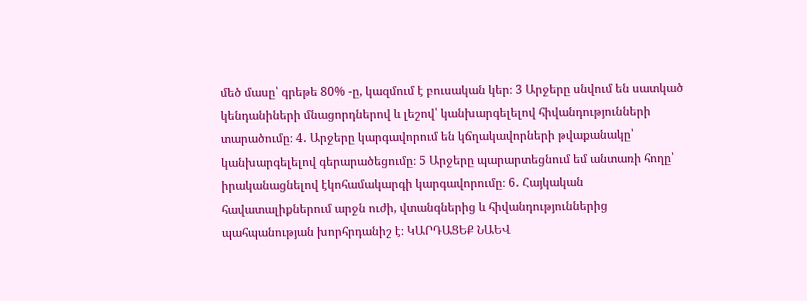մեծ մասը՝ գրեթե 80% -ը, կազմում է բուսական կեր։ 3 Արջերը սնվում են սատկած կենդանիների մնացորդներով և լեշով՝ կանխարգելելով հիվանդությունների տարածումը։ 4․ Արջերը կարգավորում են կճղակավորների թվաքանակը՝ կանխարգելելով գերարածեցումը։ 5 Արջերը պարարտեցնում եմ անտառի հողը՝ իրականացնելով էկոհամակարգի կարգավորումը։ 6․ Հայկական հավատալիքներում արջն ուժի, վտանգներից և հիվանդություններից պահպանության խորհրդանիշ է։ ԿԱՐԴԱՑԵՔ ՆԱԵՎ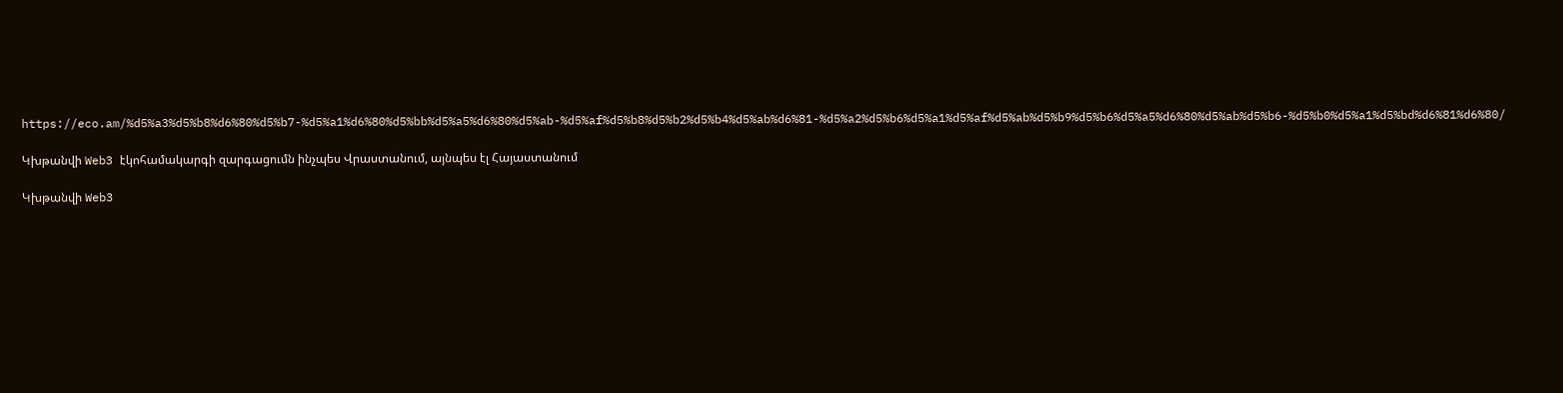https://eco.am/%d5%a3%d5%b8%d6%80%d5%b7-%d5%a1%d6%80%d5%bb%d5%a5%d6%80%d5%ab-%d5%af%d5%b8%d5%b2%d5%b4%d5%ab%d6%81-%d5%a2%d5%b6%d5%a1%d5%af%d5%ab%d5%b9%d5%b6%d5%a5%d6%80%d5%ab%d5%b6-%d5%b0%d5%a1%d5%bd%d6%81%d6%80/

Կխթանվի Web3 էկոհամակարգի զարգացումն ինչպես Վրաստանում, այնպես էլ Հայաստանում

Կխթանվի Web3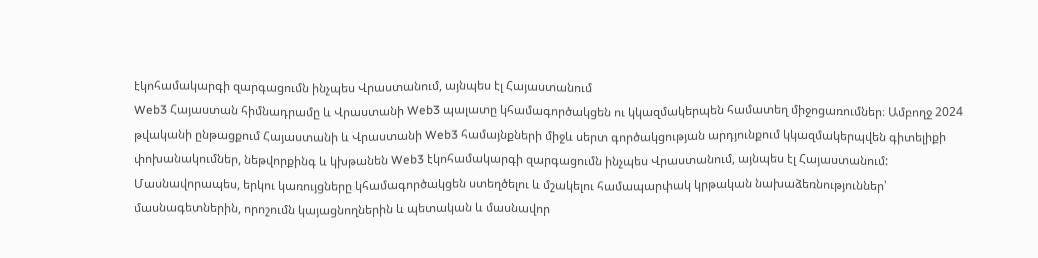էկոհամակարգի զարգացումն ինչպես Վրաստանում, այնպես էլ Հայաստանում
Web3 Հայաստան հիմնադրամը և Վրաստանի Web3 պալատը կհամագործակցեն ու կկազմակերպեն համատեղ միջոցառումներ։ Ամբողջ 2024 թվականի ընթացքում Հայաստանի և Վրաստանի Web3 համայնքների միջև սերտ գործակցության արդյունքում կկազմակերպվեն գիտելիքի փոխանակումներ, նեթվորքինգ և կխթանեն Web3 էկոհամակարգի զարգացումն ինչպես Վրաստանում, այնպես էլ Հայաստանում: Մասնավորապես, երկու կառույցները կհամագործակցեն ստեղծելու և մշակելու համապարփակ կրթական նախաձեռնություններ՝ մասնագետներին, որոշումն կայացնողներին և պետական և մասնավոր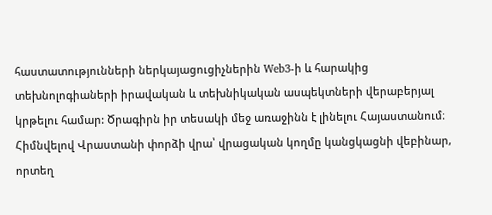հաստատությունների ներկայացուցիչներին Web3-ի և հարակից տեխնոլոգիաների իրավական և տեխնիկական ասպեկտների վերաբերյալ կրթելու համար: Ծրագիրն իր տեսակի մեջ առաջինն է լինելու Հայաստանում։ Հիմնվելով Վրաստանի փորձի վրա՝ վրացական կողմը կանցկացնի վեբինար, որտեղ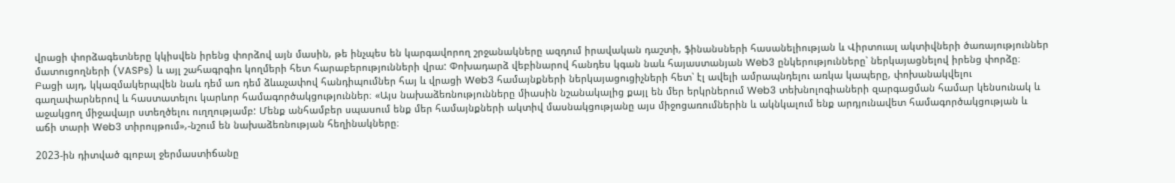վրացի փորձագետները կկիսվեն իրենց փորձով այն մասին, թե ինչպես են կարգավորող շրջանակները ազդում իրավական դաշտի, ֆինանսների հասանելիության և Վիրտուալ ակտիվների ծառայություններ մատուցողների (VASPs) և այլ շահագրգիռ կողմերի հետ հարաբերությունների վրա: Փոխադարձ վեբինարով հանդես կգան նաև հայաստանյան Web3 ընկերությունները՝ ներկայացնելով իրենց փորձը։ Բացի այդ, կկազմակերպվեն նաև դեմ առ դեմ ձևաչափով հանդիպումներ հայ և վրացի Web3 համայնքների ներկայացուցիչների հետ՝ էլ ավելի ամրապնդելու առկա կապերը, փոխանակվելու գաղափարներով և հաստատելու կարևոր համագործակցություններ։ «Այս նախաձեռնությունները միասին նշանակալից քայլ են մեր երկրներում Web3 տեխնոլոգիաների զարգացման համար կենսունակ և աջակցող միջավայր ստեղծելու ուղղությամբ: Մենք անհամբեր սպասում ենք մեր համայնքների ակտիվ մասնակցությանը այս միջոցառումներին և ակնկալում ենք արդյունավետ համագործակցության և աճի տարի Web3 տիրույթում»,-նշում են նախաձեռնության հեղինակները։

2023-ին դիտված գլոբալ ջերմաստիճանը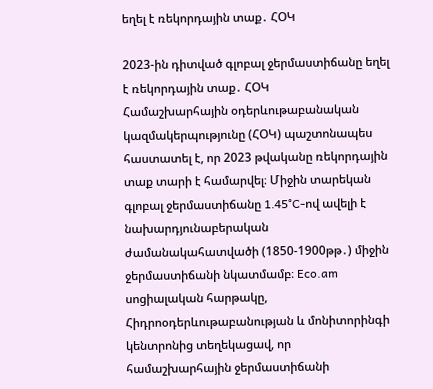եղել է ռեկորդային տաք․ ՀՕԿ

2023-ին դիտված գլոբալ ջերմաստիճանը եղել է ռեկորդային տաք․ ՀՕԿ
Համաշխարհային օդերևութաբանական կազմակերպությունը (ՀՕԿ) պաշտոնապես հաստատել է, որ 2023 թվականը ռեկորդային տաք տարի է համարվել։ Միջին տարեկան գլոբալ ջերմաստիճանը 1․45°C-ով ավելի է նախարդյունաբերական ժամանակահատվածի (1850-1900թթ․) միջին ջերմաստիճանի նկատմամբ։ Eco.am  սոցիալական հարթակը, Հիդրոօդերևութաբանության և մոնիտորինգի կենտրոնից տեղեկացավ, որ համաշխարհային ջերմաստիճանի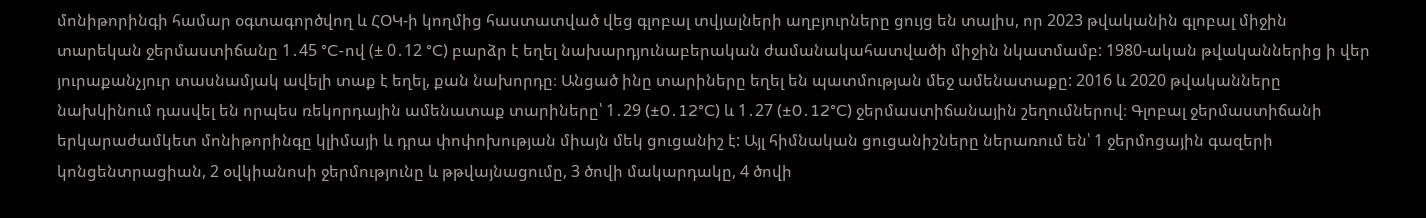մոնիթորինգի համար օգտագործվող և ՀՕԿ-ի կողմից հաստատված վեց գլոբալ տվյալների աղբյուրները ցույց են տալիս, որ 2023 թվականին գլոբալ միջին տարեկան ջերմաստիճանը 1․45 °C-ով (± 0․12 °C) բարձր է եղել նախարդյունաբերական ժամանակահատվածի միջին նկատմամբ: 1980-ական թվականներից ի վեր  յուրաքանչյուր տասնամյակ ավելի տաք է եղել, քան նախորդը։ Անցած ինը տարիները եղել են պատմության մեջ ամենատաքը: 2016 և 2020 թվականները նախկինում դասվել են որպես ռեկորդային ամենատաք տարիները՝ 1․29 (±0․12°C) և 1․27 (±0․12°C) ջերմաստիճանային շեղումներով։ Գլոբալ ջերմաստիճանի երկարաժամկետ մոնիթորինգը կլիմայի և դրա փոփոխության միայն մեկ ցուցանիշ է: Այլ հիմնական ցուցանիշները ներառում են՝ 1 ջերմոցային գազերի կոնցենտրացիան, 2 օվկիանոսի ջերմությունը և թթվայնացումը, 3 ծովի մակարդակը, 4 ծովի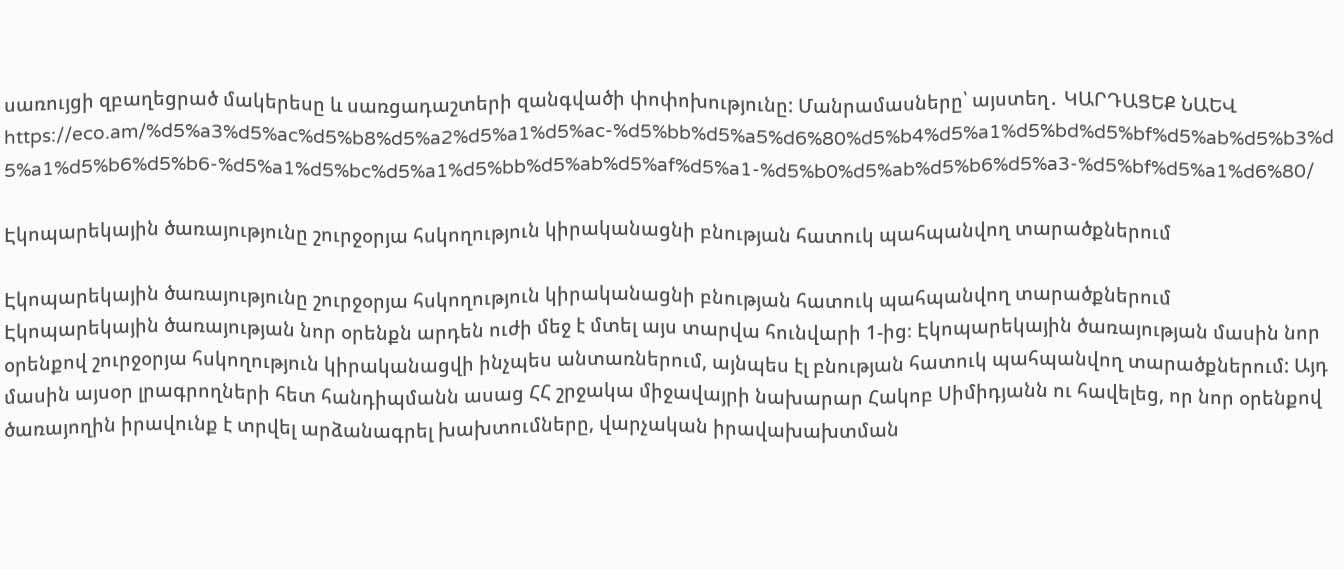սառույցի զբաղեցրած մակերեսը և սառցադաշտերի զանգվածի փոփոխությունը: Մանրամասները՝ այստեղ․ ԿԱՐԴԱՑԵՔ ՆԱԵՎ https://eco.am/%d5%a3%d5%ac%d5%b8%d5%a2%d5%a1%d5%ac-%d5%bb%d5%a5%d6%80%d5%b4%d5%a1%d5%bd%d5%bf%d5%ab%d5%b3%d5%a1%d5%b6%d5%b6-%d5%a1%d5%bc%d5%a1%d5%bb%d5%ab%d5%af%d5%a1-%d5%b0%d5%ab%d5%b6%d5%a3-%d5%bf%d5%a1%d6%80/

Էկոպարեկային ծառայությունը շուրջօրյա հսկողություն կիրականացնի բնության հատուկ պահպանվող տարածքներում

Էկոպարեկային ծառայությունը շուրջօրյա հսկողություն կիրականացնի բնության հատուկ պահպանվող տարածքներում
Էկոպարեկային ծառայության նոր օրենքն արդեն ուժի մեջ է մտել այս տարվա հունվարի 1-ից։ Էկոպարեկային ծառայության մասին նոր օրենքով շուրջօրյա հսկողություն կիրականացվի ինչպես անտառներում, այնպես էլ բնության հատուկ պահպանվող տարածքներում: Այդ մասին այսօր լրագրողների հետ հանդիպմանն ասաց ՀՀ շրջակա միջավայրի նախարար Հակոբ Սիմիդյանն ու հավելեց, որ նոր օրենքով ծառայողին իրավունք է տրվել արձանագրել խախտումները, վարչական իրավախախտման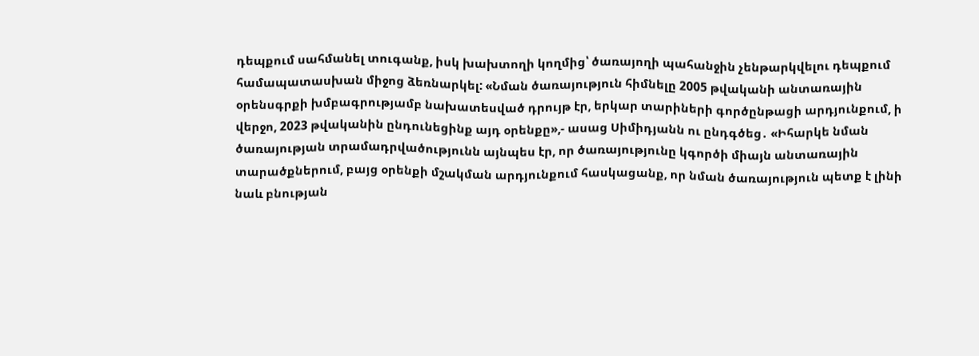դեպքում սահմանել տուգանք, իսկ խախտողի կողմից՝ ծառայողի պահանջին չենթարկվելու դեպքում համապատասխան միջոց ձեռնարկել: «Նման ծառայություն հիմնելը 2005 թվականի անտառային օրենսգրքի խմբագրությամբ նախատեսված դրույթ էր, երկար տարիների գործընթացի արդյունքում, ի վերջո, 2023 թվականին ընդունեցինք այդ օրենքը»,- ասաց Սիմիդյանն ու ընդգծեց․ «Իհարկե նման ծառայության տրամադրվածությունն այնպես էր, որ ծառայությունը կգործի միայն անտառային տարածքներում, բայց օրենքի մշակման արդյունքում հասկացանք, որ նման ծառայություն պետք է լինի նաև բնության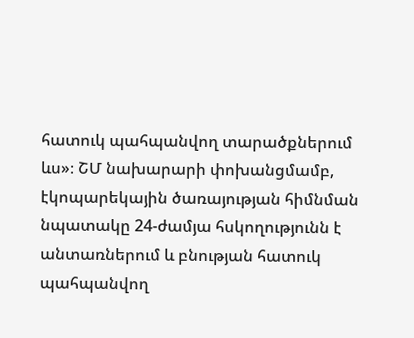հատուկ պահպանվող տարածքներում ևս»։ ՇՄ նախարարի փոխանցմամբ, էկոպարեկային ծառայության հիմնման նպատակը 24-ժամյա հսկողությունն է անտառներում և բնության հատուկ պահպանվող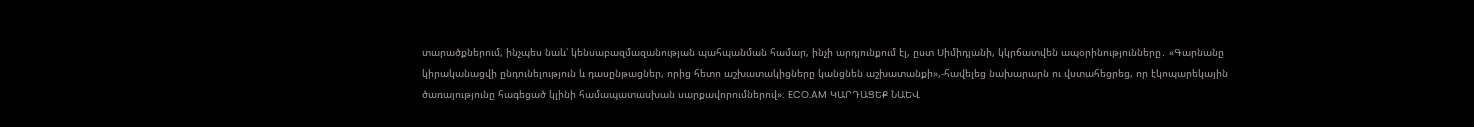տարածքներում, ինչպես նաև՝ կենսաբազմազանության պահպանման համար, ինչի արդյունքում էլ, ըստ Սիմիդյանի, կկրճատվեն ապօրինությունները․ «Գարնանը կիրականացվի ընդունելություն և դասընթացներ, որից հետո աշխատակիցները կանցնեն աշխատանքի»,-հավելեց նախարարն ու վստահեցրեց, որ էկոպարեկային  ծառայությունը հագեցած կլինի համապատասխան սարքավորումներով»։ ECO.AM ԿԱՐԴԱՑԵՔ ՆԱԵՎ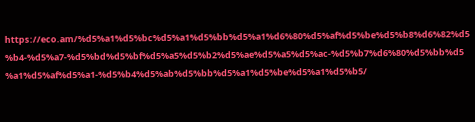https://eco.am/%d5%a1%d5%bc%d5%a1%d5%bb%d5%a1%d6%80%d5%af%d5%be%d5%b8%d6%82%d5%b4-%d5%a7-%d5%bd%d5%bf%d5%a5%d5%b2%d5%ae%d5%a5%d5%ac-%d5%b7%d6%80%d5%bb%d5%a1%d5%af%d5%a1-%d5%b4%d5%ab%d5%bb%d5%a1%d5%be%d5%a1%d5%b5/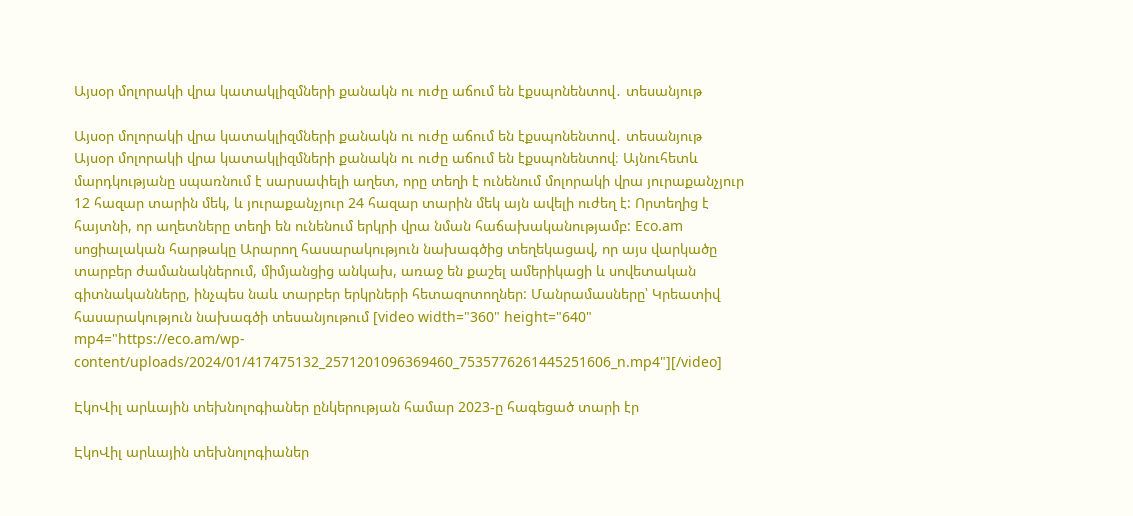Այսօր մոլորակի վրա կատակլիզմների քանակն ու ուժը աճում են էքսպոնենտով․ տեսանյութ

Այսօր մոլորակի վրա կատակլիզմների քանակն ու ուժը աճում են էքսպոնենտով․ տեսանյութ
Այսօր մոլորակի վրա կատակլիզմների քանակն ու ուժը աճում են էքսպոնենտով։ Այնուհետև մարդկությանը սպառնում է սարսափելի աղետ, որը տեղի է ունենում մոլորակի վրա յուրաքանչյուր 12 հազար տարին մեկ, և յուրաքանչյուր 24 հազար տարին մեկ այն ավելի ուժեղ է: Որտեղից է հայտնի, որ աղետները տեղի են ունենում երկրի վրա նման հաճախականությամբ: Eco.am սոցիալական հարթակը Արարող հասարակություն նախագծից տեղեկացավ, որ այս վարկածը տարբեր ժամանակներում, միմյանցից անկախ, առաջ են քաշել ամերիկացի և սովետական գիտնականները, ինչպես նաև տարբեր երկրների հետազոտողներ: Մանրամասները՝ Կրեատիվ հասարակություն նախագծի տեսանյութում [video width="360" height="640" mp4="https://eco.am/wp-content/uploads/2024/01/417475132_2571201096369460_7535776261445251606_n.mp4"][/video]

ԷկոՎիլ արևային տեխնոլոգիաներ ընկերության համար 2023-ը հագեցած տարի էր

ԷկոՎիլ արևային տեխնոլոգիաներ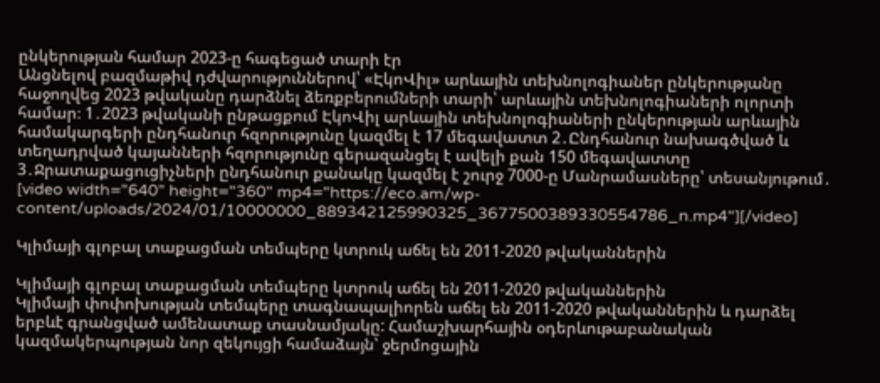ընկերության համար 2023-ը հագեցած տարի էր
Անցնելով բազմաթիվ դժվարություններով՝ «ԷկոՎիլ» արևային տեխնոլոգիաներ ընկերությանը հաջողվեց 2023 թվականը դարձնել ձեռքբերումների տարի՝ արևային տեխնոլոգիաների ոլորտի համար։ 1․2023 թվականի ընթացքում ԷկոՎիլ արևային տեխնոլոգիաների ընկերության արևային համակարգերի ընդհանուր հզորությունը կազմել է 17 մեգավատտ 2․Ընդհանուր նախագծված և տեղադրված կայանների հզորությունը գերազանցել է ավելի քան 150 մեգավատտը 3․Ջրատաքացուցիչների ընդհանուր քանակը կազմել է շուրջ 7000-ը Մանրամասները՝ տեսանյութում․ [video width="640" height="360" mp4="https://eco.am/wp-content/uploads/2024/01/10000000_889342125990325_3677500389330554786_n.mp4"][/video]

Կլիմայի գլոբալ տաքացման տեմպերը կտրուկ աճել են 2011-2020 թվականներին

Կլիմայի գլոբալ տաքացման տեմպերը կտրուկ աճել են 2011-2020 թվականներին
Կլիմայի փոփոխության տեմպերը տագնապալիորեն աճել են 2011-2020 թվականներին և դարձել երբևէ գրանցված ամենատաք տասնամյակը: Համաշխարհային օդերևութաբանական կազմակերպության նոր զեկույցի համաձայն՝ ջերմոցային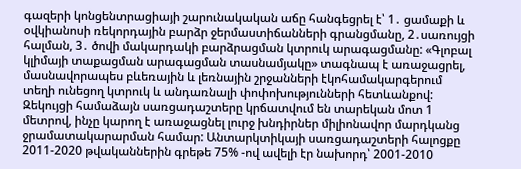գազերի կոնցենտրացիայի շարունակական աճը հանգեցրել է՝ 1․ ցամաքի և օվկիանոսի ռեկորդային բարձր ջերմաստիճանների գրանցմանը, 2․սառույցի հալման, 3․ ծովի մակարդակի բարձրացման կտրուկ արագացմանը: «Գլոբալ կլիմայի տաքացման արագացման տասնամյակը» տագնապ է առաջացրել, մասնավորապես բևեռային և լեռնային շրջանների էկոհամակարգերում տեղի ունեցող կտրուկ և անդառնալի փոփոխությունների հետևանքով: Զեկույցի համաձայն սառցադաշտերը կրճատվում են տարեկան մոտ 1 մետրով, ինչը կարող է առաջացնել լուրջ խնդիրներ միլիոնավոր մարդկանց ջրամատակարարման համար: Անտարկտիկայի սառցադաշտերի հալոցքը 2011-2020 թվականներին գրեթե 75% -ով ավելի էր նախորդ՝ 2001-2010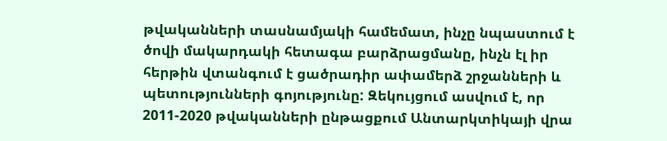թվականների տասնամյակի համեմատ, ինչը նպաստում է ծովի մակարդակի հետագա բարձրացմանը, ինչն էլ իր հերթին վտանգում է ցածրադիր ափամերձ շրջանների և պետությունների գոյությունը: Զեկույցում ասվում է, որ 2011-2020 թվականների ընթացքում Անտարկտիկայի վրա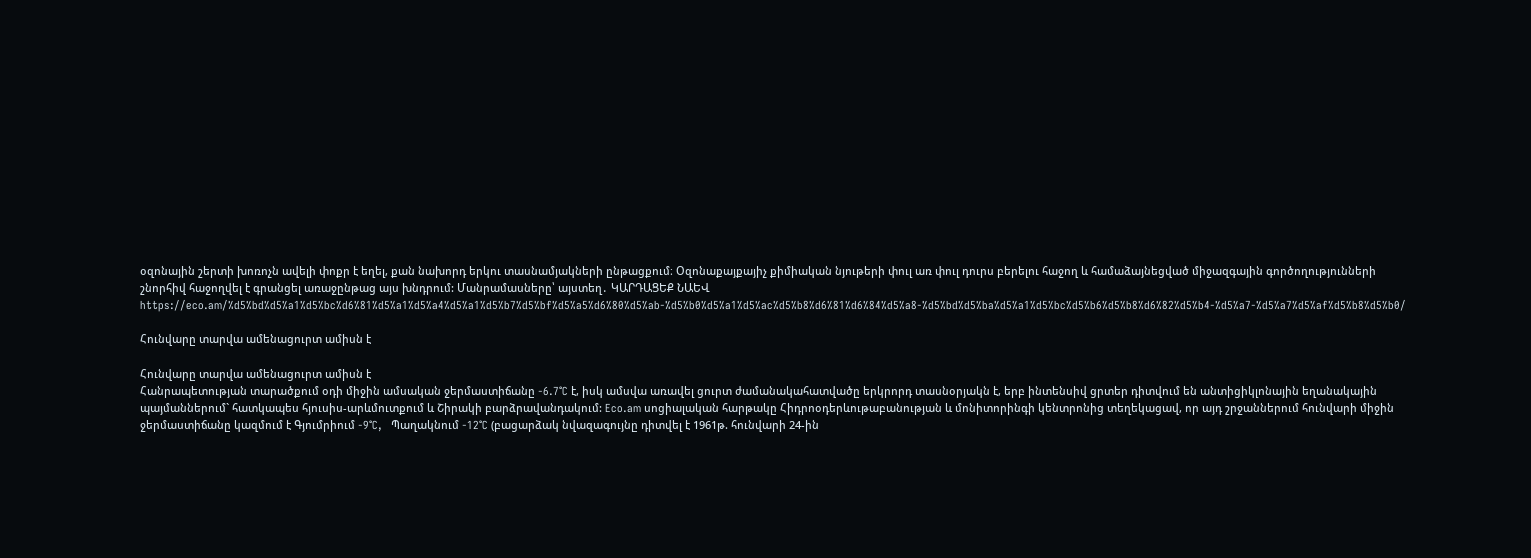օզոնային շերտի խոռոչն ավելի փոքր է եղել, քան նախորդ երկու տասնամյակների ընթացքում։ Օզոնաքայքայիչ քիմիական նյութերի փուլ առ փուլ դուրս բերելու հաջող և համաձայնեցված միջազգային գործողությունների շնորհիվ հաջողվել է գրանցել առաջընթաց այս խնդրում: Մանրամասները՝ այստեղ․ ԿԱՐԴԱՑԵՔ ՆԱԵՎ https://eco.am/%d5%bd%d5%a1%d5%bc%d6%81%d5%a1%d5%a4%d5%a1%d5%b7%d5%bf%d5%a5%d6%80%d5%ab-%d5%b0%d5%a1%d5%ac%d5%b8%d6%81%d6%84%d5%a8-%d5%bd%d5%ba%d5%a1%d5%bc%d5%b6%d5%b8%d6%82%d5%b4-%d5%a7-%d5%a7%d5%af%d5%b8%d5%b0/

Հունվարը տարվա ամենացուրտ ամիսն է

Հունվարը տարվա ամենացուրտ ամիսն է
Հանրապետության տարածքում օդի միջին ամսական ջերմաստիճանը -6.7°C է, իսկ ամսվա առավել ցուրտ ժամանակահատվածը երկրորդ տասնօրյակն է, երբ ինտենսիվ ցրտեր դիտվում են անտիցիկլոնային եղանակային պայմաններում` հատկապես հյուսիս-արևմուտքում և Շիրակի բարձրավանդակում: Eco.am սոցիալական հարթակը Հիդրոօդերևութաբանության և մոնիտորինգի կենտրոնից տեղեկացավ, որ այդ շրջաններում հունվարի միջին ջերմաստիճանը կազմում է Գյումրիում -9°C,   Պաղակնում -12°C (բացարձակ նվազագույնը դիտվել է 1961թ. հունվարի 24-ին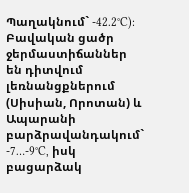Պաղակնում` -42.2°C): Բավական ցածր ջերմաստիճաններ են դիտվում լեռնանցքներում (Սիսիան, Որոտան) և Ապարանի բարձրավանդակում` -7…-9°C, իսկ բացարձակ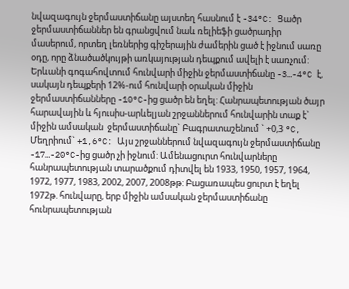նվազագույն ջերմաստիճանը այստեղ հասնում է -34°C: Ցածր ջերմաստիճաններ են գրանցվում նաև ռելիեֆի ցածրադիր մասերում, որտեղ լեռներից գիշերային ժամերին ցած է իջնում սառը օդը, որը ձնածածկույթի առկայության դեպքում ավելի է սառչում: Երևանի գոգահովտում հունվարի միջին ջերմաստիճանը -3…-4°C է, սակայն դեպքերի 12%-ում հունվարի օրական միջին ջերմաստիճանները -10°C-ից ցածր են եղել: Հանրապետության ծայր հարավային և հյուսիս-արևելյան շրջաններում հունվարին տաք է` միջին ամսական  ջերմաստիճանը` Բագրատաշենում ` +0,3 °C,  Մեղրիում` +1,6°C: Այս շրջաններում նվազագույն ջերմաստիճանը -17…-20°C-ից ցածր չի իջնում: Ամենացուրտ հունվարները հանրապետության տարածքում դիտվել են 1933, 1950, 1957, 1964, 1972, 1977, 1983, 2002, 2007, 2008թթ: Բացառապես ցուրտ է եղել 1972թ. հունվարը, երբ միջին ամսական ջերմաստիճանը հունրապետության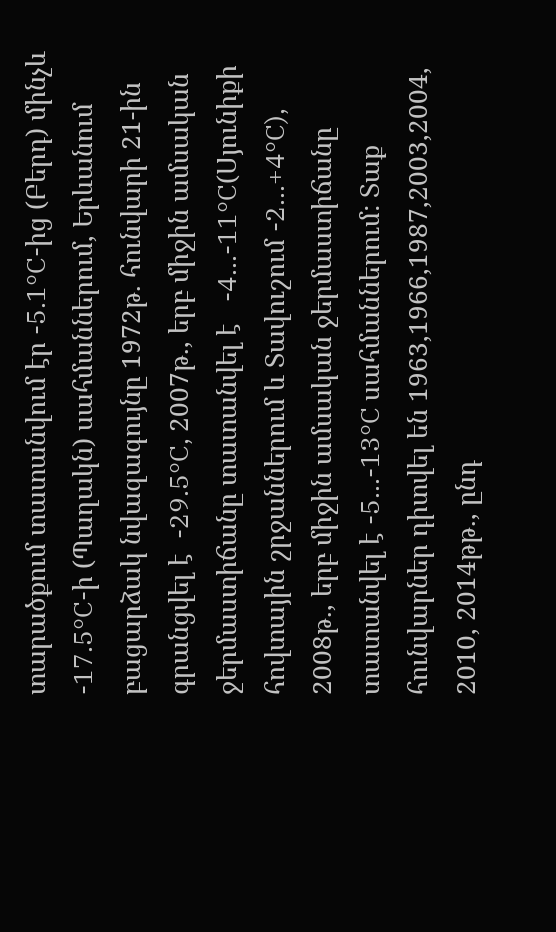տարածքում տատանվում էր -5.1°C-ից (Բերդ) մինչև -17.5°C-ի (Պաղակն) սահմաններում, Երևանում բացարձակ նվազագույնը 1972թ. հունվարի 21-ին գրանցվել է  -29.5°C, 2007թ., երբ միջին ամսական ջերմաստիճանը տատանվել է   -4...-11°C(Սյունիքի հովտային շրջաններում և Տավուշում -2...+4°C), 2008թ., երբ միջին ամսական ջերմաստիճանը տատանվել է -5...-13°C սահմաններում: Տաք հունվարներ դիտվել են 1963,1966,1987,2003,2004, 2010, 2014թթ., ընդ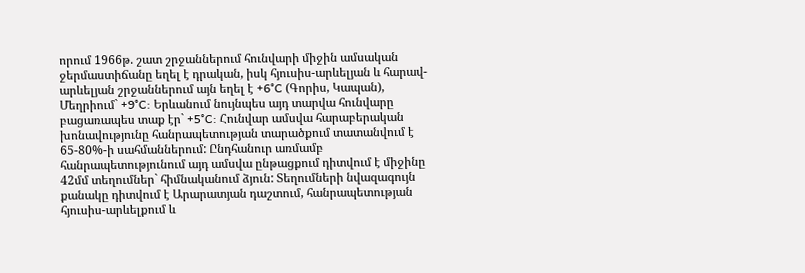որում 1966թ. շատ շրջաններում հունվարի միջին ամսական ջերմաստիճանը եղել է դրական, իսկ հյուսիս-արևելյան և հարավ-արևելյան շրջաններում այն եղել է +6°C (Գորիս, Կապան), Մեղրիում` +9°C: Երևանում նույնպես այդ տարվա հունվարը բացառապես տաք էր` +5°C: Հունվար ամսվա հարաբերական խոնավությունը հանրապետության տարածքում տատանվում է 65-80%-ի սահմաններում: Ընդհանուր առմամբ հանրապետությունում այդ ամսվա ընթացքում դիտվում է միջինը 42մմ տեղումներ` հիմնականում ձյուն: Տեղումների նվազագույն քանակը դիտվում է Արարատյան դաշտում, հանրապետության հյուսիս-արևելքում և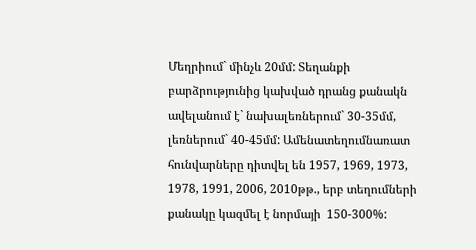Մեղրիում` մինչև 20մմ: Տեղանքի բարձրությունից կախված դրանց քանակն ավելանում է` նախալեռներում` 30-35մմ, լեռներում` 40-45մմ: Ամենատեղումնառատ հունվարները դիտվել են 1957, 1969, 1973, 1978, 1991, 2006, 2010թթ., երբ տեղումների քանակը կազմել է նորմայի  150-300%: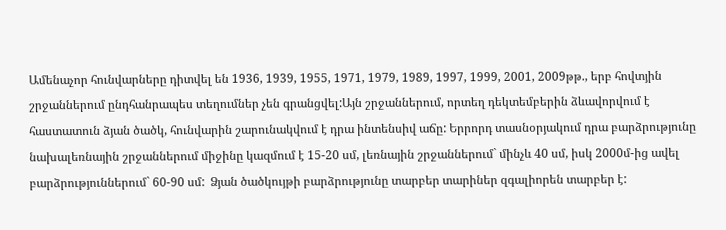Ամենաչոր հունվարները դիտվել են 1936, 1939, 1955, 1971, 1979, 1989, 1997, 1999, 2001, 2009թթ., երբ հովտյին շրջաններում ընդհանրապես տեղումներ չեն գրանցվել:Այն շրջաններում, որտեղ դեկտեմբերին ձևավորվում է հաստատուն ձյան ծածկ, հունվարին շարունակվում է դրա ինտենսիվ աճը: Երրորդ տասնօրյակում դրա բարձրությունը նախալեռնային շրջաններում միջինը կազմում է 15-20 սմ, լեռնային շրջաններում` մինչև 40 սմ, իսկ 2000մ-ից ավել բարձրություններում` 60-90 սմ:  Ձյան ծածկույթի բարձրությունը տարբեր տարիներ զգալիորեն տարբեր է: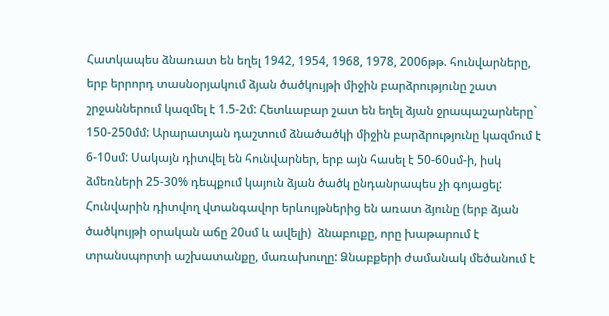Հատկապես ձնառատ են եղել 1942, 1954, 1968, 1978, 2006թթ. հունվարները, երբ երրորդ տասնօրյակում ձյան ծածկույթի միջին բարձրությունը շատ շրջաններում կազմել է 1.5-2մ: Հետևաբար շատ են եղել ձյան ջրապաշարները` 150-250մմ: Արարատյան դաշտում ձնածածկի միջին բարձրությունը կազմում է 6-10սմ: Սակայն դիտվել են հունվարներ, երբ այն հասել է 50-60սմ-ի, իսկ ձմեռների 25-30% դեպքում կայուն ձյան ծածկ ընդանրապես չի գոյացել:     Հունվարին դիտվող վտանգավոր երևույթներից են առատ ձյունը (երբ ձյան ծածկույթի օրական աճը 20սմ և ավելի)  ձնաբուքը, որը խաթարում է տրանսպորտի աշխատանքը, մառախուղը: Ձնաբքերի ժամանակ մեծանում է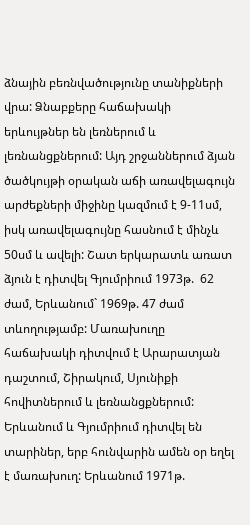ձնային բեռնվածությունը տանիքների վրա: Ձնաբքերը հաճախակի երևույթներ են լեռներում և լեռնանցքներում: Այդ շրջաններում ձյան ծածկույթի օրական աճի առավելագույն արժեքների միջինը կազմում է 9-11սմ, իսկ առավելագույնը հասնում է մինչև 50սմ և ավելի: Շատ երկարատև առատ ձյուն է դիտվել Գյումրիում 1973թ.  62 ժամ, Երևանում` 1969թ. 47 ժամ տևողությամբ: Մառախուղը հաճախակի դիտվում է Արարատյան դաշտում, Շիրակում, Սյունիքի հովիտներում և լեռնանցքներում: Երևանում և Գյումրիում դիտվել են տարիներ, երբ հունվարին ամեն օր եղել է մառախուղ: Երևանում 1971թ.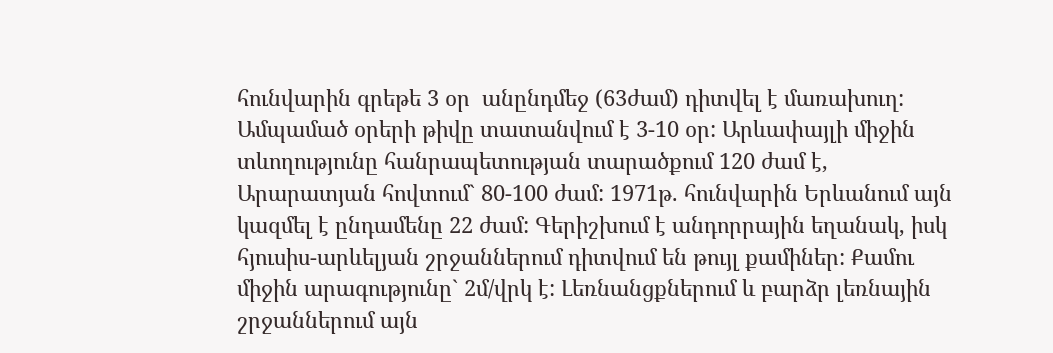հունվարին գրեթե 3 օր  անընդմեջ (63ժամ) դիտվել է մառախուղ: Ամպամած օրերի թիվը տատանվում է 3-10 օր: Արևափայլի միջին տևողությունը հանրապետության տարածքում 120 ժամ է, Արարատյան հովտում` 80-100 ժամ: 1971թ. հունվարին Երևանում այն կազմել է ընդամենը 22 ժամ: Գերիշխում է անդորրային եղանակ, իսկ հյուսիս-արևելյան շրջաններում դիտվում են թույլ քամիներ: Քամու միջին արագությունը` 2մ/վրկ է: Լեռնանցքներում և բարձր լեռնային շրջաններում այն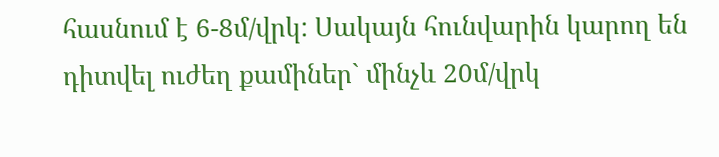հասնում է 6-8մ/վրկ: Սակայն հունվարին կարող են դիտվել ուժեղ քամիներ` մինչև 20մ/վրկ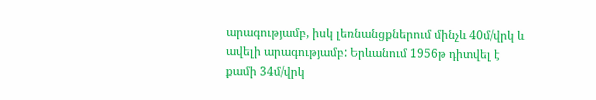արագությամբ, իսկ լեռնանցքներում մինչև 40մ/վրկ և ավելի արագությամբ: Երևանում 1956թ դիտվել է քամի 34մ/վրկ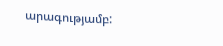արագությամբ: